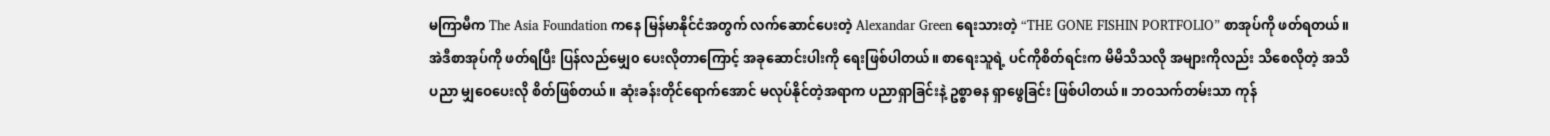မကြာမီက The Asia Foundation ကနေ မြန်မာနိုင်ငံအတွက် လက်ဆောင်ပေးတဲ့ Alexandar Green ရေးသားတဲ့ “THE GONE FISHIN PORTFOLIO” စာအုပ်ကို ဖတ်ရတယ်။ အဲဒီစာအုပ်ကို ဖတ်ရပြီး ပြန်လည်မျှေ၀ ပေးလိုတာကြောင့် အခုဆောင်းပါးကို ရေးဖြစ်ပါတယ်။ စာရေးသူရဲ့ ပင်ကိုစိတ်ရင်းက မိမိသိသလို အများကိုလည်း သိစေလိုတဲ့ အသိပညာ မျှဝေပေးလို စိတ်ဖြစ်တယ်။ ဆုံးခန်းတိုင်ရောက်အောင် မလုပ်နိုင်တဲ့အရာက ပညာရှာခြင်းနဲ့ ဥစ္စာဓန ရှာဖွေခြင်း ဖြစ်ပါတယ်။ ဘဝသက်တမ်းသာ ကုန်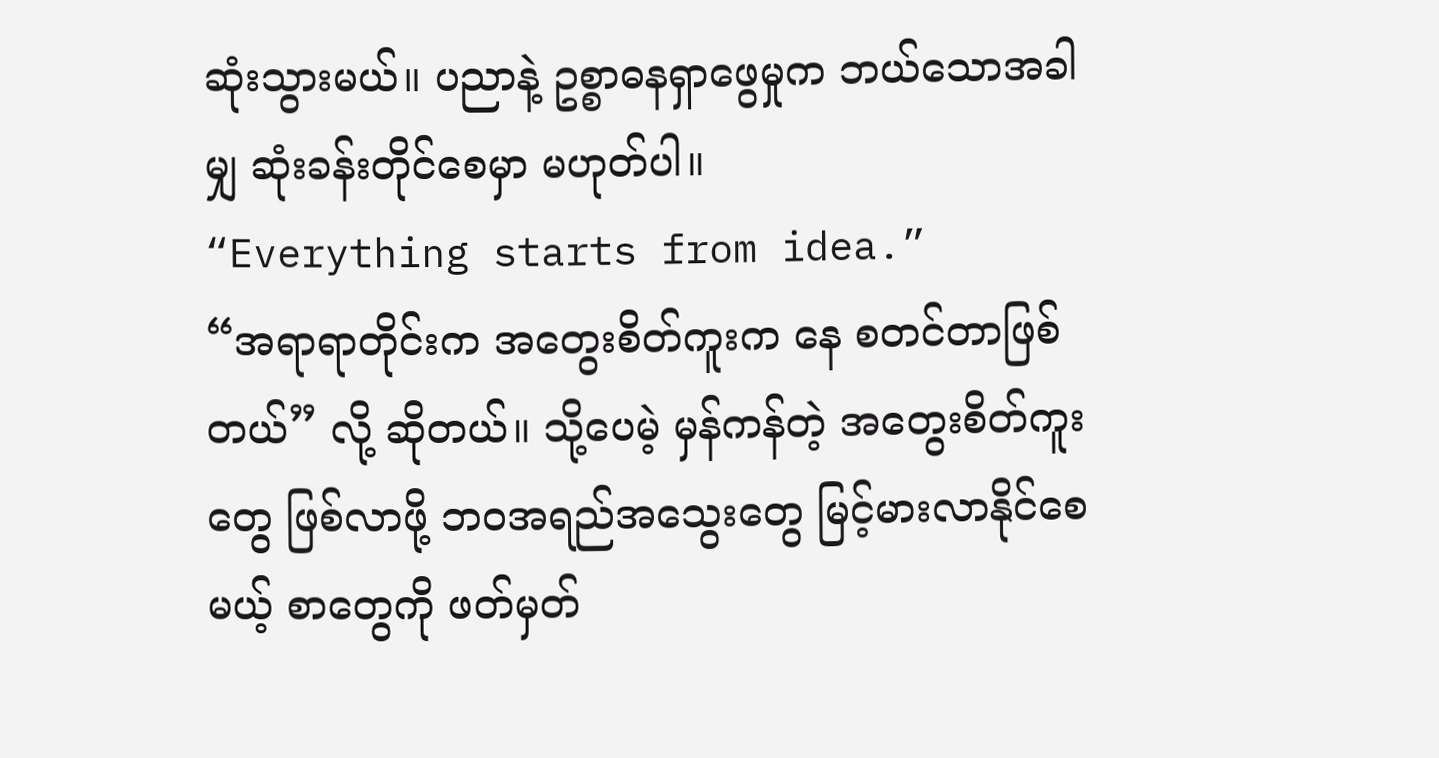ဆုံးသွားမယ်။ ပညာနဲ့ ဥစ္စာဓနရှာဖွေမှုက ဘယ်သောအခါမျှ ဆုံးခန်းတိုင်စေမှာ မဟုတ်ပါ။
“Everything starts from idea.”
“အရာရာတိုင်းက အတွေးစိတ်ကူးက နေ စတင်တာဖြစ်တယ်” လို့ ဆိုတယ်။ သို့ပေမဲ့ မှန်ကန်တဲ့ အတွေးစိတ်ကူးတွေ ဖြစ်လာဖို့ ဘဝအရည်အသွေးတွေ မြင့်မားလာနိုင်စေမယ့် စာတွေကို ဖတ်မှတ်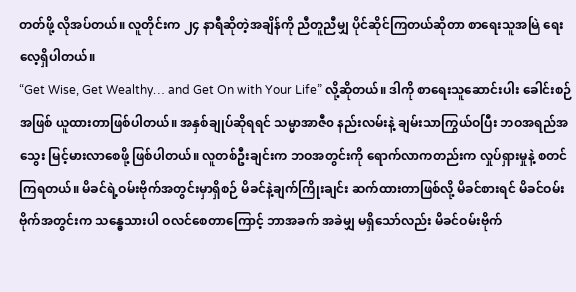တတ်ဖို့ လိုအပ်တယ်။ လူတိုင်းက ၂၄ နာရီဆိုတဲ့အချိန်ကို ညီတူညီမျှ ပိုင်ဆိုင်ကြတယ်ဆိုတာ စာရေးသူအမြဲ ရေးလေ့ရှိပါတယ်။
“Get Wise, Get Wealthy… and Get On with Your Life” လို့ဆိုတယ်။ ဒါကို စာရေးသူဆောင်းပါး ခေါင်းစဉ်အဖြစ် ယူထားတာဖြစ်ပါတယ်။ အနှစ်ချုပ်ဆိုရရင် သမ္မာအာဇီ၀ နည်းလမ်းနဲ့ ချမ်းသာကြွယ်ဝပြီး ဘဝအရည်အသွေး မြင့်မားလာစေဖို့ ဖြစ်ပါတယ်။ လူတစ်ဦးချင်းက ဘဝအတွင်းကို ရောက်လာကတည်းက လှုပ်ရှားမှုနဲ့ စတင် ကြရတယ်။ မိခင်ရဲ့ဝမ်းဗိုက်အတွင်းမှာရှိစဉ် မိခင်နဲ့ချက်ကြိုးချင်း ဆက်ထားတာဖြစ်လို့ မိခင်စားရင် မိခင်ဝမ်းဗိုက်အတွင်းက သန္ဓေသားပါ ဝလင်စေတာကြောင့် ဘာအခက် အခဲမျှ မရှိသော်လည်း မိခင်ဝမ်းဗိုက်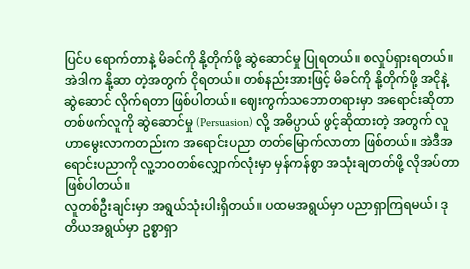ပြင်ပ ရောက်တာနဲ့ မိခင်ကို နို့တိုက်ဖို့ ဆွဲဆောင်မှု ပြုရတယ်။ စလှုပ်ရှားရတယ်။ အဲဒါက နို့ဆာ တဲ့အတွက် ငိုရတယ်။ တစ်နည်းအားဖြင့် မိခင်ကို နို့တိုက်ဖို့ အငိုနဲ့ဆွဲဆောင် လိုက်ရတာ ဖြစ်ပါတယ်။ ဈေးကွက်သဘောတရားမှာ အရောင်းဆိုတာ တစ်ဖက်လူကို ဆွဲဆောင်မှု (Persuasion) လို့ အဓိပ္ပာယ် ဖွင့်ဆိုထားတဲ့ အတွက် လူဟာမွေးလာကတည်းက အရောင်းပညာ တတ်မြောက်လာတာ ဖြစ်တယ်။ အဲဒီအရောင်းပညာကို လူ့ဘဝတစ်လျှောက်လုံးမှာ မှန်ကန်စွာ အသုံးချတတ်ဖို့ လိုအပ်တာဖြစ်ပါတယ်။
လူတစ်ဦးချင်းမှာ အရွယ်သုံးပါးရှိတယ်။ ပထမအရွယ်မှာ ပညာရှာကြရမယ်၊ ဒုတိယအရွယ်မှာ ဥစ္စာရှာ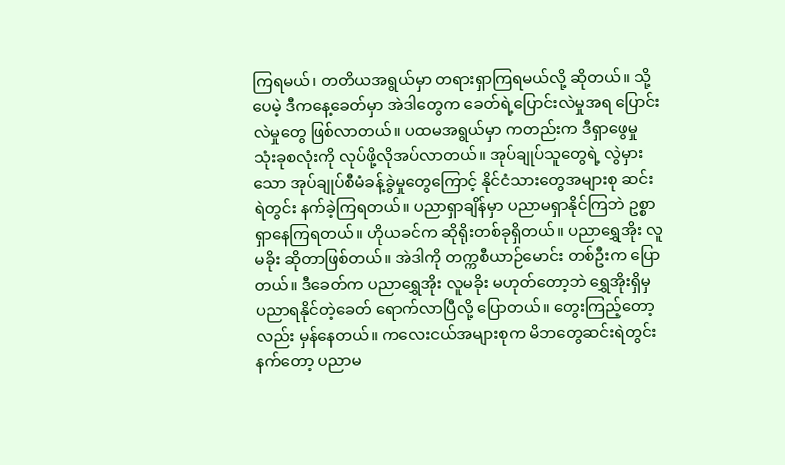ကြရမယ်၊ တတိယအရွယ်မှာ တရားရှာကြရမယ်လို့ ဆိုတယ်။ သို့ပေမဲ့ ဒီကနေ့ခေတ်မှာ အဲဒါတွေက ခေတ်ရဲ့ပြောင်းလဲမှုအရ ပြောင်းလဲမှုတွေ ဖြစ်လာတယ်။ ပထမအရွယ်မှာ ကတည်းက ဒီရှာဖွေမှု သုံးခုစလုံးကို လုပ်ဖို့လိုအပ်လာတယ်။ အုပ်ချုပ်သူတွေရဲ့ လွဲမှားသော အုပ်ချုပ်စီမံခန့်ခွဲမှုတွေကြောင့် နိုင်ငံသားတွေအများစု ဆင်းရဲတွင်း နက်ခဲ့ကြရတယ်။ ပညာရှာချိန်မှာ ပညာမရှာနိုင်ကြဘဲ ဥစ္စာရှာနေကြရတယ်။ ဟိုယခင်က ဆိုရိုးတစ်ခုရှိတယ်။ ပညာရွှေအိုး လူမခိုး ဆိုတာဖြစ်တယ်။ အဲဒါကို တက္ကစီယာဉ်မောင်း တစ်ဦးက ပြောတယ်။ ဒီခေတ်က ပညာရွှေအိုး လူမခိုး မဟုတ်တော့ဘဲ ရွှေအိုးရှိမှ ပညာရနိုင်တဲ့ခေတ် ရောက်လာပြီလို့ ပြောတယ်။ တွေးကြည့်တော့လည်း မှန်နေတယ်။ ကလေးငယ်အများစုက မိဘတွေဆင်းရဲတွင်း နက်တော့ ပညာမ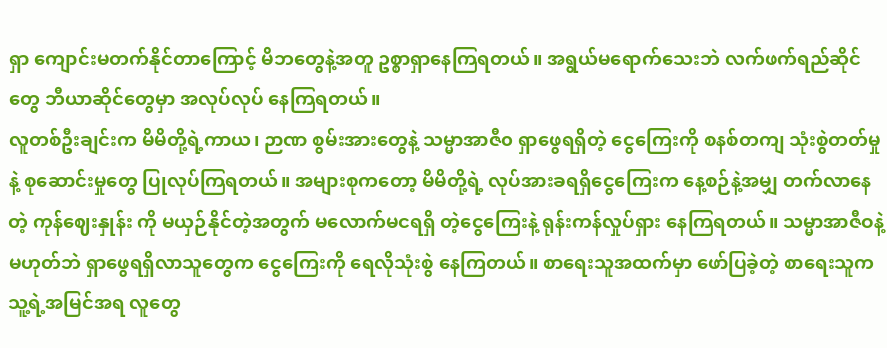ရှာ ကျောင်းမတက်နိုင်တာကြောင့် မိဘတွေနဲ့အတူ ဥစ္စာရှာနေကြရတယ်။ အရွယ်မရောက်သေးဘဲ လက်ဖက်ရည်ဆိုင်တွေ ဘီယာဆိုင်တွေမှာ အလုပ်လုပ် နေကြရတယ်။
လူတစ်ဦးချင်းက မိမိတို့ရဲ့ကာယ၊ ဉာဏ စွမ်းအားတွေနဲ့ သမ္မာအာဇီ၀ ရှာဖွေရရှိတဲ့ ငွေကြေးကို စနစ်တကျ သုံးစွဲတတ်မှုနဲ့ စုဆောင်းမှုတွေ ပြုလုပ်ကြရတယ်။ အများစုကတော့ မိမိတို့ရဲ့ လုပ်အားခရရှိငွေကြေးက နေ့စဉ်နဲ့အမျှ တက်လာနေတဲ့ ကုန်ဈေးနှုန်း ကို မယှဉ်နိုင်တဲ့အတွက် မလောက်မငရရှိ တဲ့ငွေကြေးနဲ့ ရုန်းကန်လှုပ်ရှား နေကြရတယ်။ သမ္မာအာဇီဝနဲ့ မဟုတ်ဘဲ ရှာဖွေရရှိလာသူတွေက ငွေကြေးကို ရေလိုသုံးစွဲ နေကြတယ်။ စာရေးသူအထက်မှာ ဖော်ပြခဲ့တဲ့ စာရေးသူက သူ့ရဲ့အမြင်အရ လူတွေ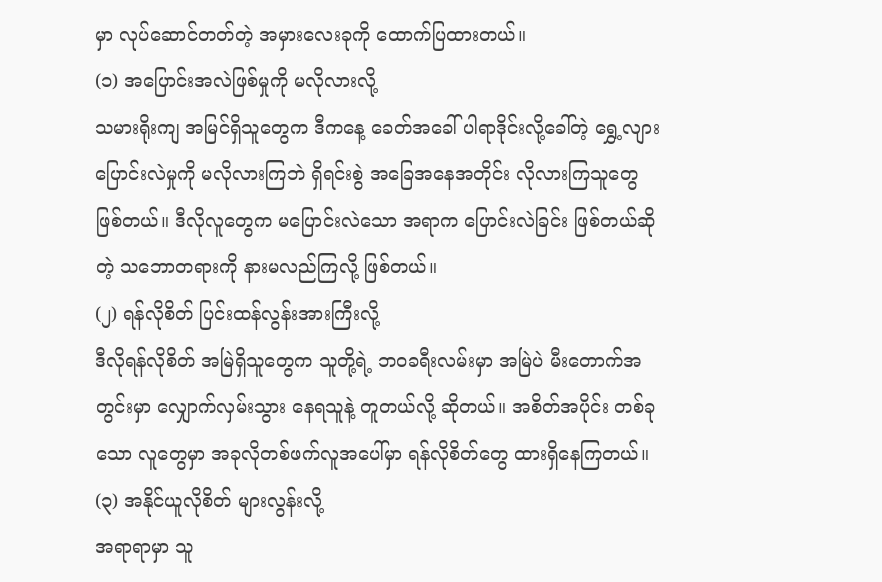မှာ လုပ်ဆောင်တတ်တဲ့ အမှားလေးခုကို ထောက်ပြထားတယ်။
(၁) အပြောင်းအလဲဖြစ်မှုကို မလိုလားလို့
သမားရိုးကျ အမြင်ရှိသူတွေက ဒီကနေ့ ခေတ်အခေါ် ပါရာဒိုင်းလို့ခေါ်တဲ့ ရွှေ့လျားပြောင်းလဲမှုကို မလိုလားကြဘဲ ရှိရင်းစွဲ အခြေအနေအတိုင်း လိုလားကြသူတွေ ဖြစ်တယ်။ ဒီလိုလူတွေက မပြောင်းလဲသော အရာက ပြောင်းလဲခြင်း ဖြစ်တယ်ဆိုတဲ့ သဘောတရားကို နားမလည်ကြလို့ ဖြစ်တယ်။
(၂) ရန်လိုစိတ် ပြင်းထန်လွန်းအားကြီးလို့
ဒီလိုရန်လိုစိတ် အမြဲရှိသူတွေက သူတို့ရဲ့ ဘဝခရီးလမ်းမှာ အမြဲပဲ မီးတောက်အတွင်းမှာ လျှောက်လှမ်းသွား နေရသူနဲ့ တူတယ်လို့ ဆိုတယ်။ အစိတ်အပိုင်း တစ်ခုသော လူတွေမှာ အခုလိုတစ်ဖက်လူအပေါ်မှာ ရန်လိုစိတ်တွေ ထားရှိနေကြတယ်။
(၃) အနိုင်ယူလိုစိတ် များလွန်းလို့
အရာရာမှာ သူ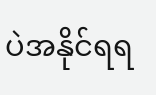ပဲအနိုင်ရရ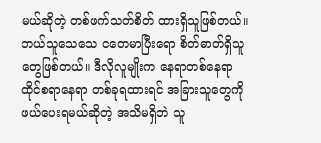မယ်ဆိုတဲ့ တစ်ဖက်သတ်စိတ် ထားရှိသူဖြစ်တယ်။ ဘယ်သူသေသေ ငတေမာပြီးရော စိတ်ဓာတ်ရှိသူ တွေဖြစ်တယ်။ ဒီလိုလူမျိုးက နေရာတစ်နေရာ ထိုင်စရာနေရာ တစ်ခုရထားရင် အခြားသူတွေကို ဖယ်ပေးရမယ်ဆိုတဲ့ အသိမရှိဘဲ သူ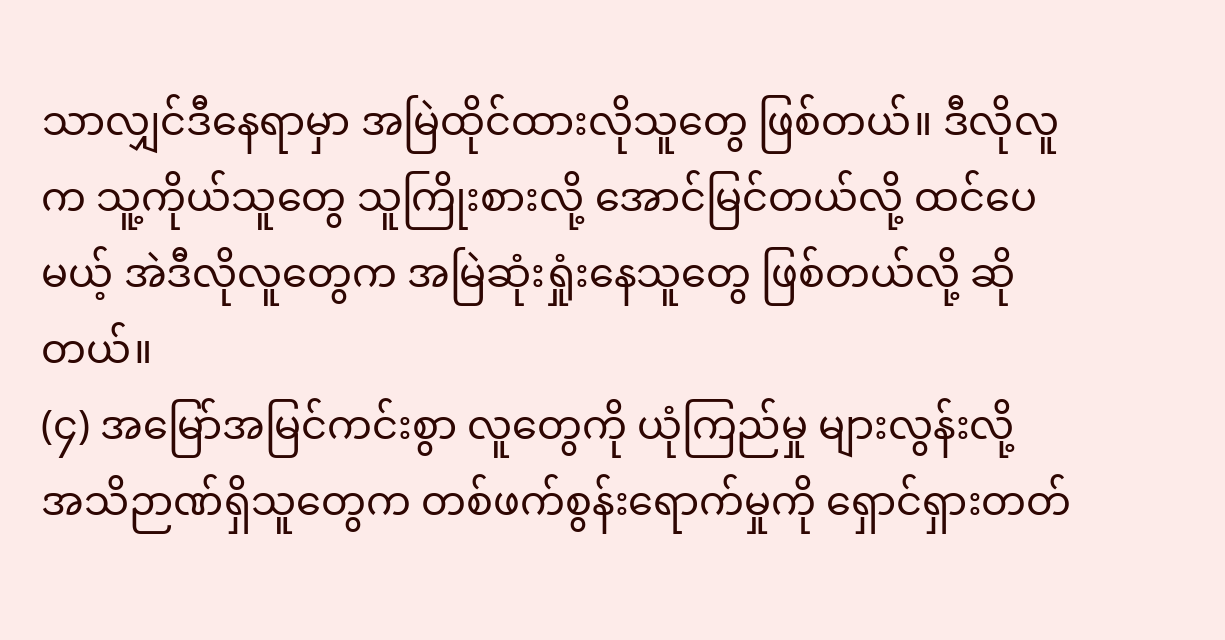သာလျှင်ဒီနေရာမှာ အမြဲထိုင်ထားလိုသူတွေ ဖြစ်တယ်။ ဒီလိုလူက သူ့ကိုယ်သူတွေ သူကြိုးစားလို့ အောင်မြင်တယ်လို့ ထင်ပေမယ့် အဲဒီလိုလူတွေက အမြဲဆုံးရှုံးနေသူတွေ ဖြစ်တယ်လို့ ဆိုတယ်။
(၄) အမြော်အမြင်ကင်းစွာ လူတွေကို ယုံကြည်မှု များလွန်းလို့
အသိဉာဏ်ရှိသူတွေက တစ်ဖက်စွန်းရောက်မှုကို ရှောင်ရှားတတ်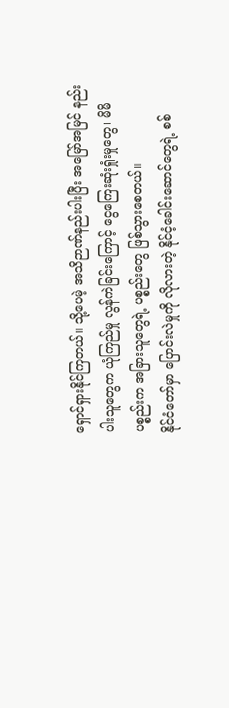ရှောင်ရှားနိုင်ကြတယ်။ သို့ပေမဲ့ အသိဉာဏ်နည်းပါးပြီး အမြော်အမြင် နည်းပါးသူတွေက ယုံကြည်မှု လွန်ကဲခြင်းကြောင့် ငွေကြေးဆုံးရှုံးမှုတွေ၊ မိမိပစ္စည်းက အခြားသူတွေရဲ့ ပစ္စည်းတွေ ဖြစ်သွားစေတယ်။
နိုင်ငံတော်မှာ ပြောင်းလဲမှုကို လိုလားတဲ့ နိုင်ငံ့ခေါင်းဆောင်တွေရဲ့ စစ်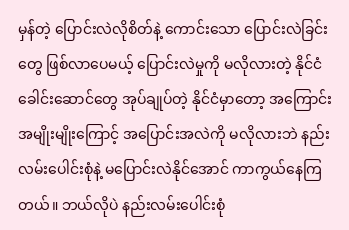မှန်တဲ့ ပြောင်းလဲလိုစိတ်နဲ့ ကောင်းသော ပြောင်းလဲခြင်းတွေ ဖြစ်လာပေမယ့် ပြောင်းလဲမှုကို မလိုလားတဲ့ နိုင်ငံခေါင်းဆောင်တွေ အုပ်ချုပ်တဲ့ နိုင်ငံမှာတော့ အကြောင်းအမျိုးမျိုးကြောင့် အပြောင်းအလဲကို မလိုလားဘဲ နည်းလမ်းပေါင်းစုံနဲ့ မပြောင်းလဲနိုင်အောင် ကာကွယ်နေကြတယ်။ ဘယ်လိုပဲ နည်းလမ်းပေါင်းစုံ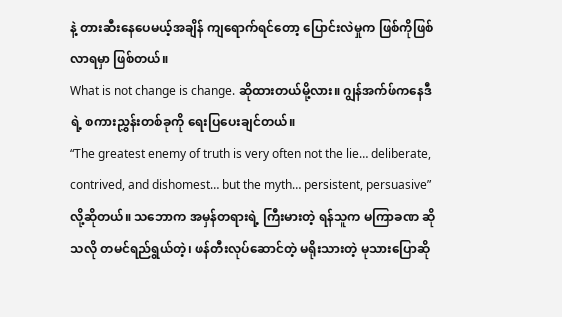နဲ့ တားဆီးနေပေမယ့်အချိန် ကျရောက်ရင်တော့ ပြောင်းလဲမှုက ဖြစ်ကိုဖြစ်လာရမှာ ဖြစ်တယ်။
What is not change is change. ဆိုထားတယ်မို့လား။ ဂျွန်အက်ဖ်ကနေဒီရဲ့ စကားညွှန်းတစ်ခုကို ရေးပြပေးချင်တယ်။
“The greatest enemy of truth is very often not the lie… deliberate, contrived, and dishomest… but the myth… persistent, persuasive” လို့ဆိုတယ်။ သဘောက အမှန်တရားရဲ့ ကြီးမားတဲ့ ရန်သူက မကြာခဏ ဆိုသလို တမင်ရည်ရွယ်တဲ့၊ ဖန်တီးလုပ်ဆောင်တဲ့ မရိုးသားတဲ့ မုသားပြောဆို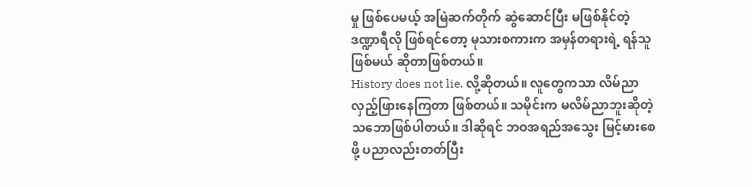မှု ဖြစ်ပေမယ့် အမြဲဆက်တိုက် ဆွဲဆောင်ပြီး မဖြစ်နိုင်တဲ့ ဒဏ္ဍာရီလို ဖြစ်ရင်တော့ မုသားစကားက အမှန်တရားရဲ့ ရန်သူဖြစ်မယ် ဆိုတာဖြစ်တယ်။
History does not lie. လို့ဆိုတယ်။ လူတွေကသာ လိမ်ညာလှည့်ဖြားနေကြတာ ဖြစ်တယ်။ သမိုင်းက မလိမ်ညာဘူးဆိုတဲ့ သဘောဖြစ်ပါတယ်။ ဒါဆိုရင် ဘဝအရည်အသွေး မြင့်မားစေဖို့ ပညာလည်းတတ်ပြီး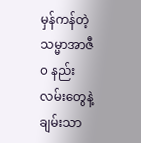မှန်ကန်တဲ့ သမ္မာအာဇီ၀ နည်းလမ်းတွေနဲ့ ချမ်းသာ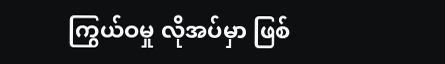ကြွယ်ဝမှု လိုအပ်မှာ ဖြစ်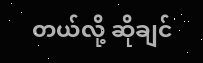တယ်လို့ ဆိုချင်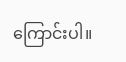ကြောင်းပါ။